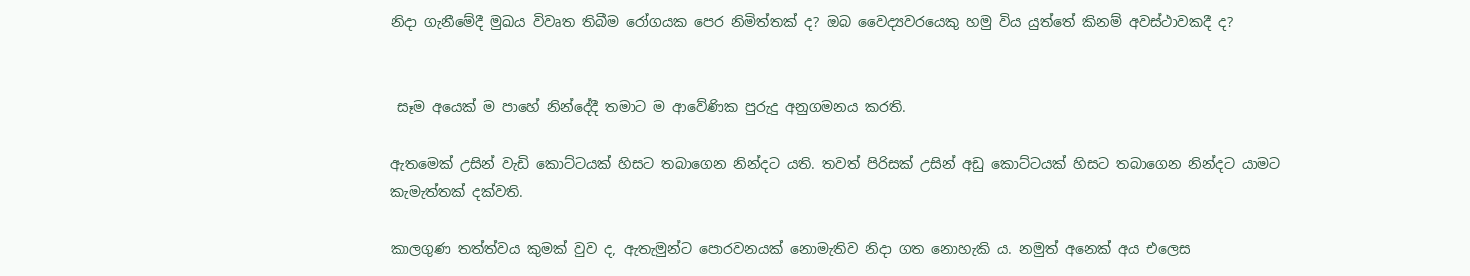නිදා ගැනීමේදී මුඛය විවෘත තිබීම රෝගයක පෙර නිමිත්තක් ද? ඔබ වෛද්‍යවරයෙකු හමු විය යුත්තේ කිනම් අවස්ථාවකදී ද?


 සෑම අයෙක් ම පාහේ නින්දේදී තමාට ම ආවේණික පුරුදු අනුගමනය කරති.

ඇතමෙක් උසින් වැඩි කොට්ටයක් හිසට තබාගෙන නින්දට යති. තවත් පිරිසක් උසින් අඩු කොට්ටයක් හිසට තබාගෙන නින්දට යාමට කැමැත්තක් දක්වති.

කාලගුණ තත්ත්වය කුමක් වුව ද, ඇතැමුන්ට පොරවනයක් නොමැතිව නිදා ගත නොහැකි ය. නමුත් අනෙක් අය එලෙස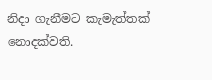නිදා ගැනීමට කැමැත්තක් නොදක්වති.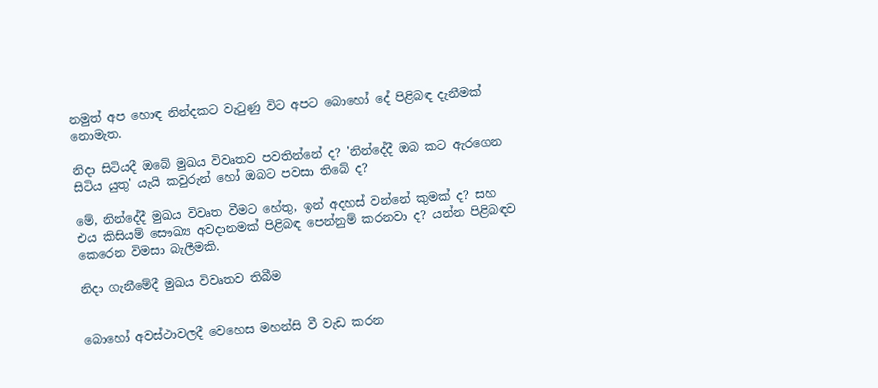නමුත් අප හොඳ නින්දකට වැටුණු විට අපට බොහෝ දේ පිළිබඳ දැනීමක් නොමැත.

නිදා සිටියදී ඔබේ මුඛය විවෘතව පවතින්නේ ද? 'නින්දේදී ඔබ කට ඇරගෙන සිටිය යුතු' යැයි කවුරුන් හෝ ඔබට පවසා තිබේ ද?

මේ, නින්දේදී මුඛය විවෘත වීමට හේතු, ඉන් අදහස් වන්නේ කුමක් ද? සහ එය කිසියම් සෞඛ්‍ය අවදානමක් පිළිබඳ පෙන්නුම් කරනවා ද? යන්න පිළිබඳව කෙරෙන විමසා බැලීමකි.

නිදා ගැනීමේදී මුඛය විවෘතව තිබීම


බොහෝ අවස්ථාවලදී වෙහෙස මහන්සි වී වැඩ කරන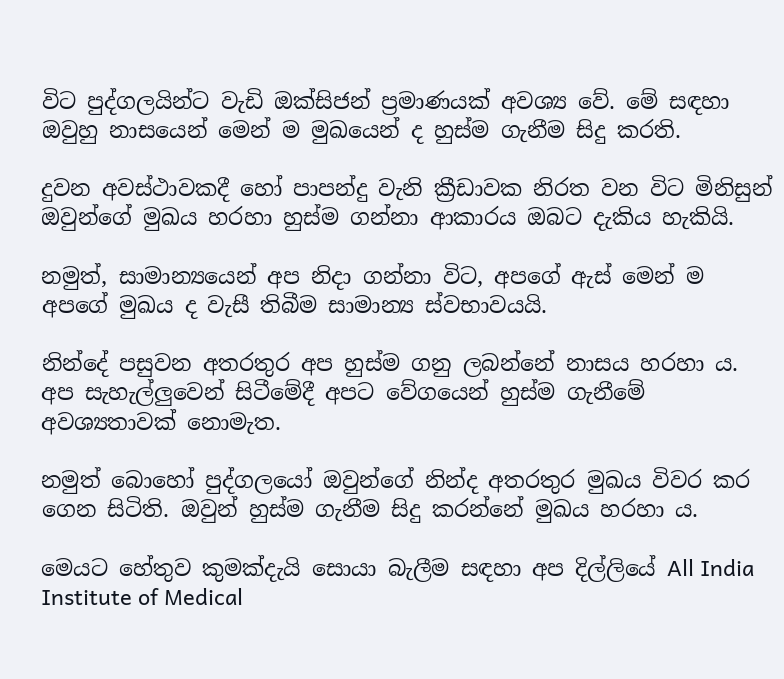විට පුද්ගලයින්ට වැඩි ඔක්සිජන් ප්‍රමාණයක් අවශ්‍ය වේ. මේ සඳහා ඔවුහු නාසයෙන් මෙන් ම මුඛයෙන් ද හුස්ම ගැනීම සිදු කරති.

දුවන අවස්ථාවකදී හෝ පාපන්දු වැනි ක්‍රීඩාවක නිරත වන විට මිනිසුන් ඔවුන්ගේ මුඛය හරහා හුස්ම ගන්නා ආකාරය ඔබට දැකිය හැකියි.

නමුත්, සාමාන්‍යයෙන් අප නිදා ගන්නා විට, අපගේ ඇස් මෙන් ම අපගේ මුඛය ද වැසී තිබීම සාමාන්‍ය ස්වභාවයයි.

නින්දේ පසුවන අතරතුර අප හුස්ම ගනු ලබන්නේ නාසය හරහා ය. අප සැහැල්ලුවෙන් සිටීමේදී අපට වේගයෙන් හුස්ම ගැනීමේ අවශ්‍යතාවක් නොමැත.

නමුත් බොහෝ පුද්ගලයෝ ඔවුන්ගේ නින්ද අතරතුර මුඛය විවර කර ගෙන සිටිති. ඔවුන් හුස්ම ගැනීම සිදු කරන්නේ මුඛය හරහා ය.

මෙයට හේතුව කුමක්දැයි සොයා බැලීම සඳහා අප දිල්ලියේ All India Institute of Medical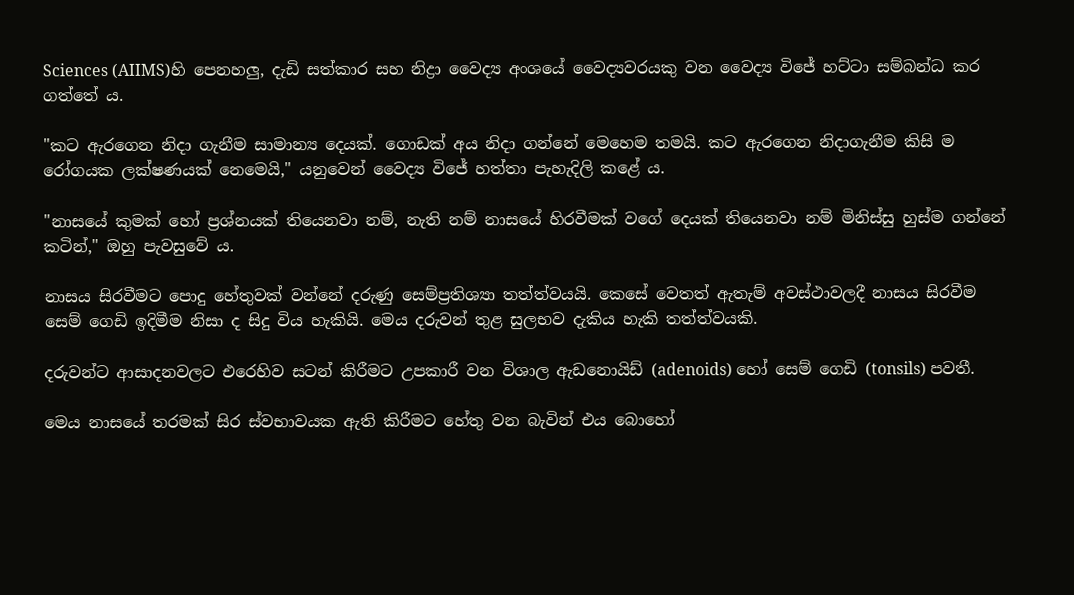Sciences (AIIMS)හි පෙනහලු, දැඩි සත්කාර සහ නිද්‍රා වෛද්‍ය අංශයේ වෛද්‍යවරයකු වන වෛද්‍ය විජේ හට්ටා සම්බන්ධ කර ගත්තේ ය.

"කට ඇරගෙන නිදා ගැනීම සාමාන්‍ය දෙයක්. ගොඩක් අය නිදා ගන්නේ මෙහෙම තමයි. කට ඇරගෙන නිදාගැනීම කිසි ම රෝගයක ලක්ෂණයක් නෙමෙයි," යනුවෙන් වෛද්‍ය විජේ හත්තා පැහැදිලි කළේ ය.

"නාසයේ කුමක් හෝ ප්‍රශ්නයක් තියෙනවා නම්, නැති නම් නාසයේ හිරවීමක් වගේ දෙයක් තියෙනවා නම් මිනිස්සු හුස්ම ගන්නේ කටින්," ඔහු පැවසුවේ ය.

නාසය සිරවීමට පොදු හේතුවක් වන්නේ දරුණු සෙම්ප්‍රතිශ්‍යා තත්ත්වයයි. කෙසේ වෙතත් ඇතැම් අවස්ථාවලදී නාසය සිරවීම සෙම් ගෙඩි ඉදිමීම නිසා ද සිදු විය හැකියි. මෙය දරුවන් තුළ සුලභව දැකිය හැකි තත්ත්වයකි.

දරුවන්ට ආසාදනවලට එරෙහිව සටන් කිරීමට උපකාරී වන විශාල ඇඩනොයිඩ් (adenoids) හෝ සෙම් ගෙඩි (tonsils) පවතී.

මෙය නාසයේ තරමක් සිර ස්වභාවයක ඇති කිරීමට හේතු වන බැවින් එය බොහෝ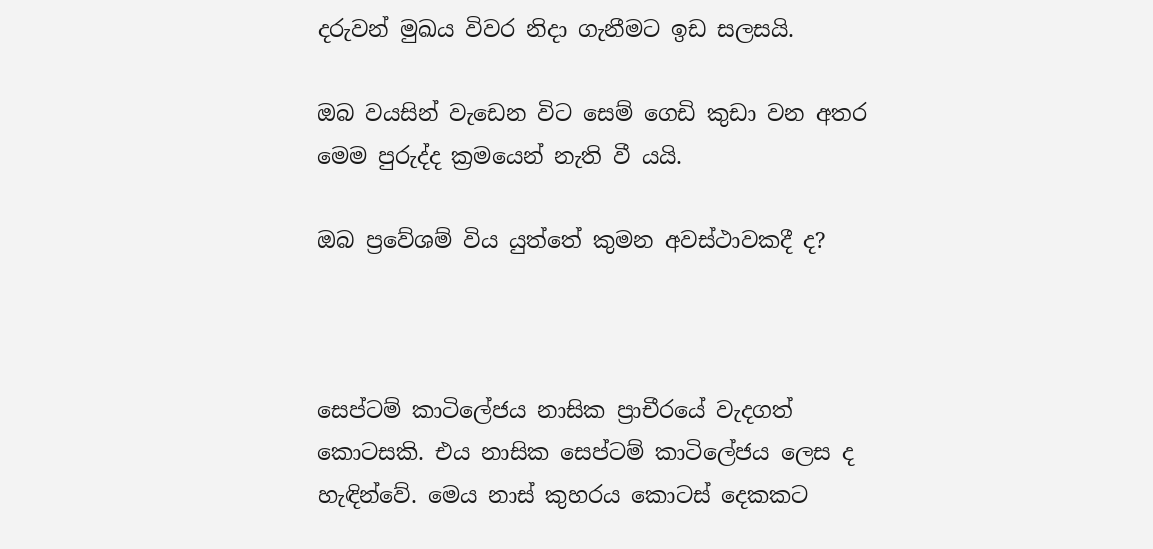දරුවන් මුඛය විවර නිදා ගැනීමට ඉඩ සලසයි.

ඔබ වයසින් වැඩෙන විට සෙම් ගෙඩි කුඩා වන අතර මෙම පුරුද්ද ක්‍රමයෙන් නැති වී යයි.

ඔබ ප්‍රවේශම් විය යුත්තේ කුමන අවස්ථාවකදී ද?



සෙප්ටම් කාටිලේජය නාසික ප්‍රාචීරයේ වැදගත් කොටසකි. එය නාසික සෙප්ටම් කාටිලේජය ලෙස ද හැඳින්වේ. මෙය නාස් කුහරය කොටස් දෙකකට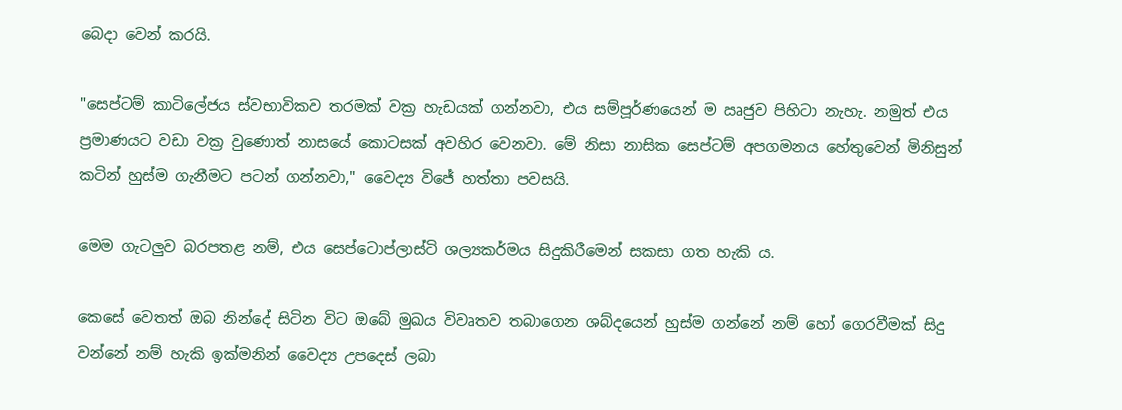බෙදා වෙන් කරයි.

"සෙප්ටම් කාටිලේජය ස්වභාවිකව තරමක් වක්‍ර හැඩයක් ගන්නවා, එය සම්පූර්ණයෙන් ම ඍජුව පිහිටා නැහැ. නමුත් එය ප්‍රමාණයට වඩා වක්‍ර වුණොත් නාසයේ කොටසක් අවහිර වෙනවා. මේ නිසා නාසික සෙප්ටම් අපගමනය හේතුවෙන් මිනිසුන් කටින් හුස්ම ගැනීමට පටන් ගන්නවා," වෛද්‍ය විජේ හත්තා පවසයි.

මෙම ගැටලුව බරපතළ නම්, එය සෙප්ටොප්ලාස්ටි ශල්‍යකර්මය සිදුකිරීමෙන් සකසා ගත හැකි ය.

කෙසේ වෙතත් ඔබ නින්දේ සිටින විට ඔබේ මුඛය විවෘතව තබාගෙන ශබ්දයෙන් හුස්ම ගන්නේ නම් හෝ ගෙරවීමක් සිදු වන්නේ නම් හැකි ඉක්මනින් වෛද්‍ය උපදෙස් ලබා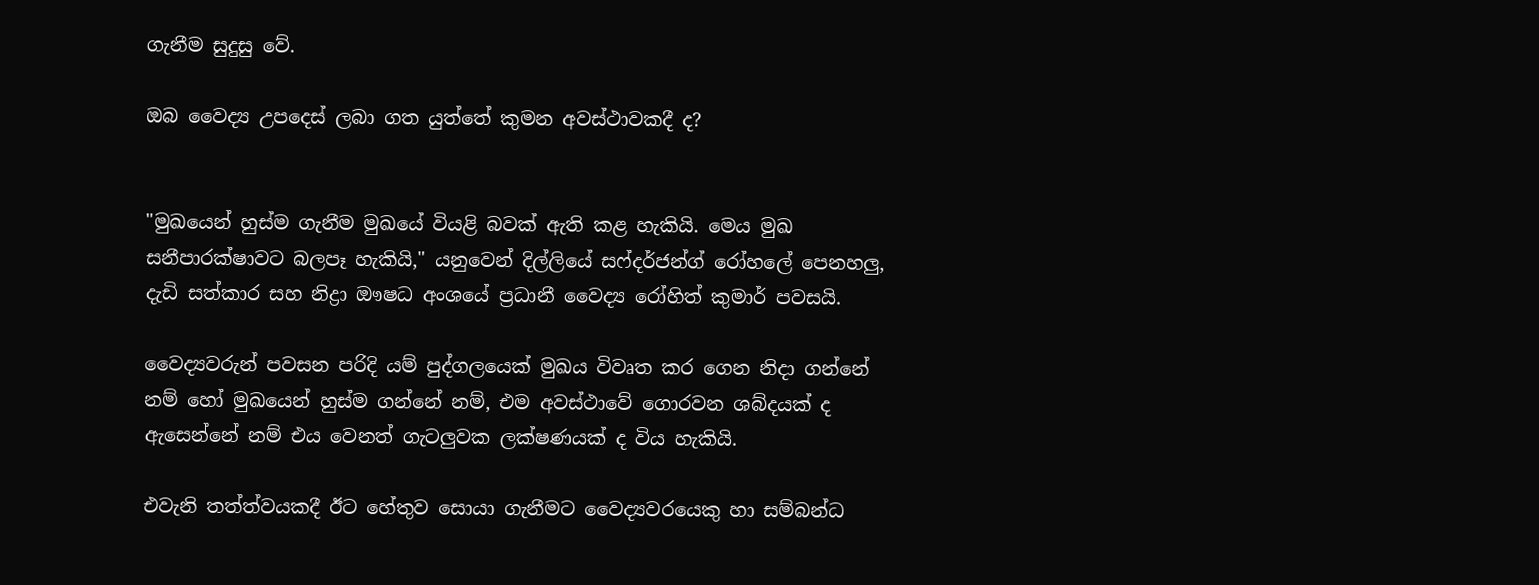ගැනීම සුදුසු වේ.

ඔබ වෛද්‍ය උපදෙස් ලබා ගත යුත්තේ කුමන අවස්ථාවකදී ද?


"මුඛයෙන් හුස්ම ගැනීම මුඛයේ වියළි බවක් ඇති කළ හැකියි. මෙය මුඛ සනීපාරක්ෂාවට බලපෑ හැකියි," යනුවෙන් දිල්ලියේ සෆ්දර්ජන්ග් රෝහලේ පෙනහලු, දැඩි සත්කාර සහ නිද්‍රා ඖෂධ අංශයේ ප්‍රධානී වෛද්‍ය රෝහිත් කුමාර් පවසයි.

වෛද්‍යවරුන් පවසන පරිදි යම් පුද්ගලයෙක් මුඛය විවෘත කර ගෙන නිදා ගන්නේ නම් හෝ මුඛයෙන් හුස්ම ගන්නේ නම්, එම අවස්ථාවේ ගොරවන ශබ්දයක් ද ඇසෙන්නේ නම් එය වෙනත් ගැටලුවක ලක්ෂණයක් ද විය හැකියි.

එවැනි තත්ත්වයකදී ඊට හේතුව සොයා ගැනීමට වෛද්‍යවරයෙකු හා සම්බන්ධ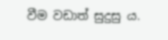වීම වඩාත් සුදුසු ය.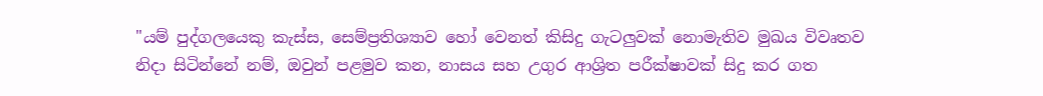"යම් පුද්ගලයෙකු කැස්ස, සෙම්ප්‍රතිශ්‍යාව හෝ වෙනත් කිසිදු ගැටලුවක් නොමැතිව මුඛය විවෘතව නිදා සිටින්නේ නම්, ඔවුන් පළමුව කන, නාසය සහ උගුර ආශ්‍රිත පරීක්ෂාවක් සිදු කර ගත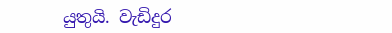යුතුයි. වැඩිදුර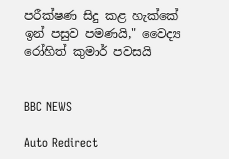පරීක්ෂණ සිදු කළ හැක්කේ ඉන් පසුව පමණයි," වෛද්‍ය රෝහිත් කුමාර් පවසයි


BBC NEWS

Auto Redirect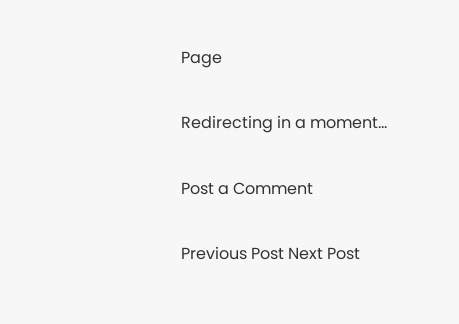Page

Redirecting in a moment...

Post a Comment

Previous Post Next Post